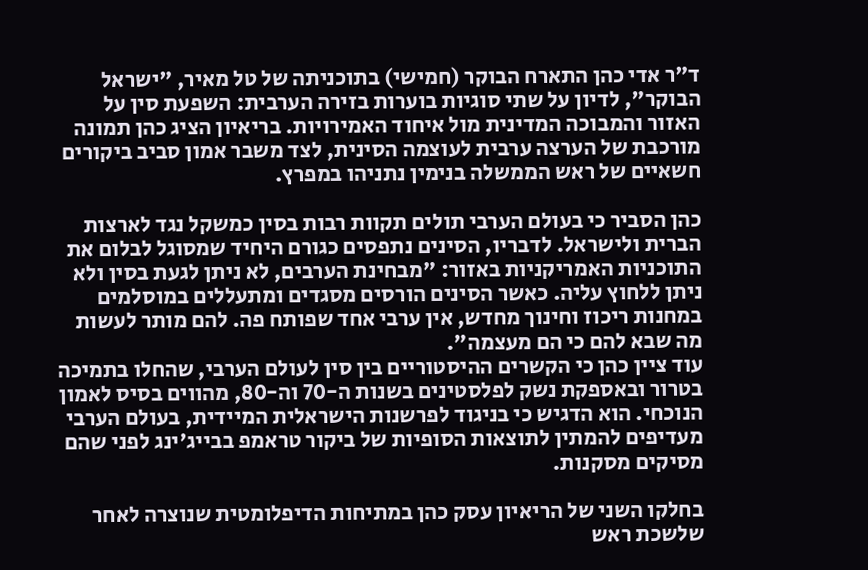ד"ר אדי כהן התארח הבוקר (חמישי) בתוכניתה של טל מאיר, "ישראל הבוקר", לדיון על שתי סוגיות בוערות בזירה הערבית: השפעת סין על האזור והמבוכה המדינית מול איחוד האמירויות. בריאיון הציג כהן תמונה מורכבת של הערצה ערבית לעוצמה הסינית, לצד משבר אמון סביב ביקורים חשאיים של ראש הממשלה בנימין נתניהו במפרץ.

כהן הסביר כי בעולם הערבי תולים תקוות רבות בסין כמשקל נגד לארצות הברית ולישראל. לדבריו, הסינים נתפסים כגורם היחיד שמסוגל לבלום את התוכניות האמריקניות באזור: "מבחינת הערבים, לא ניתן לגעת בסין ולא ניתן ללחוץ עליה. כאשר הסינים הורסים מסגדים ומתעללים במוסלמים במחנות ריכוז וחינוך מחדש, אין ערבי אחד שפותח פה. להם מותר לעשות מה שבא להם כי הם מעצמה".
עוד ציין כהן כי הקשרים ההיסטוריים בין סין לעולם הערבי, שהחלו בתמיכה בטרור ובאספקת נשק לפלסטינים בשנות ה-70 וה-80, מהווים בסיס לאמון הנוכחי. הוא הדגיש כי בניגוד לפרשנות הישראלית המיידית, בעולם הערבי מעדיפים להמתין לתוצאות הסופיות של ביקור טראמפ בבייג'ינג לפני שהם מסיקים מסקנות.

בחלקו השני של הריאיון עסק כהן במתיחות הדיפלומטית שנוצרה לאחר שלשכת ראש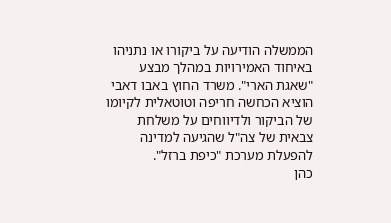הממשלה הודיעה על ביקורו או נתניהו באיחוד האמירויות במהלך מבצע "שאגת הארי". משרד החוץ באבו דאבי הוציא הכחשה חריפה וטוטאלית לקיומו של הביקור ולדיווחים על משלחת צבאית של צה"ל שהגיעה למדינה להפעלת מערכת "כיפת ברזל".
כהן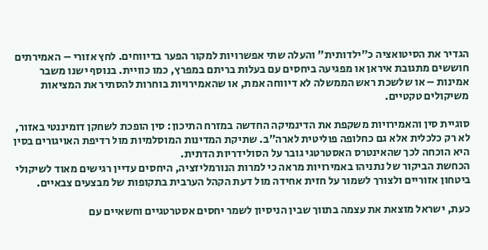הגדיר את הסיטואציה כ"ילדותית" והעלה שתי אפשרויות למקור הפער בדיווחים. לחץ אזורי – האמירתים חוששים מתגובת איראן או מפגיעה ביחסים עם בעלות בריתם במפרץ, כמו כוויית. בנוסף ישנו משבר אמינות – או שלשכת ראש הממשלה לא דיווחה אמת, או שהאמירויות בוחרות להסתיר את המציאות משיקולים טקטיים.

סוגיית סין והאמירויות משקפת את הדינמיקה החדשה במזרח התיכון: סין הופכת לשחקן דומיננטי באזור, לא רק כלכלית אלא גם כחלופה פוליטית לארה"ב. שתיקת המדינות המוסלמיות מול רדיפת האויגורים בסין היא הוכחה לכך שהאינטרס האסטרטגי גובר על הסולידריות הדתית.
הכחשת הביקור של נתניהו באמירויות מראה כי למרות הנורמליזציה, היחסים עדיין רגישים מאוד לשיקולי ביטחון אזוריים ולצורך לשמור על חזית אחידה מול דעת הקהל הערבית בתקופות של מבצעים צבאיים.

כעת, ישראל מוצאת את עצמה בתווך שבין הניסיון לשמר יחסים אסטרטגיים וחשאיים עם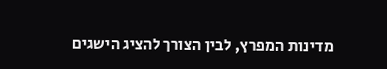מדינות המפרץ, לבין הצורך להציג הישגים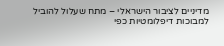מדיניים לציבור הישראלי – מתח שעלול להוביל למבוכות דיפלומטיות כפי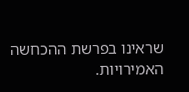שראינו בפרשת ההכחשה האמירויות.